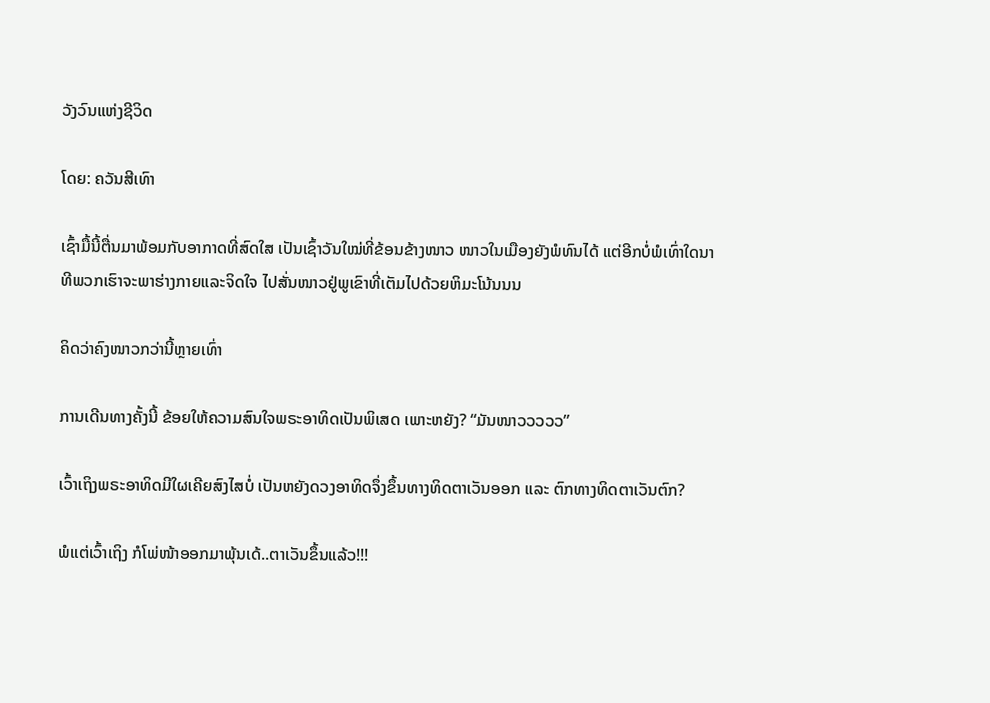ວັງວົນແຫ່ງຊີວິດ

ໂດຍ: ຄວັນສີເທົາ

ເຊົ້າມື້ນີ້ຕື່ນມາພ້ອມກັບອາກາດທີ່ສົດໃສ ເປັນເຊົ້າວັນໃໝ່ທີ່ຂ້ອນຂ້າງໜາວ ໜາວໃນເມືອງຍັງພໍທົນໄດ້ ແຕ່ອີກບໍ່ພໍເທົ່າໃດນາທີພວກເຮົາຈະພາຮ່າງກາຍແລະຈິດໃຈ ໄປສັ່ນໜາວຢູ່ພູເຂົາທີ່ເຕັມໄປດ້ວຍຫິມະໂນ້ນນນ

ຄິດວ່າຄົງໜາວກວ່ານີ້ຫຼາຍເທົ່າ

ການເດີນທາງຄັ້ງນີ້ ຂ້ອຍໃຫ້ຄວາມສົນໃຈພຣະອາທິດເປັນພິເສດ ເພາະຫຍັງ? “ມັນໜາວວວວວ”

ເວົ້າເຖິງພຣະອາທິດມີໃຜເຄີຍສົງໄສບໍ່ ເປັນຫຍັງດວງອາທິດຈຶ່ງຂຶ້ນທາງທິດຕາເວັນອອກ ແລະ ຕົກທາງທິດຕາເວັນຕົກ?

ພໍແຕ່ເວົ້າເຖິງ ກໍໂພ່ໜ້າອອກມາພຸ້ນເດ້..ຕາເວັນຂຶ້ນແລ້ວ!!!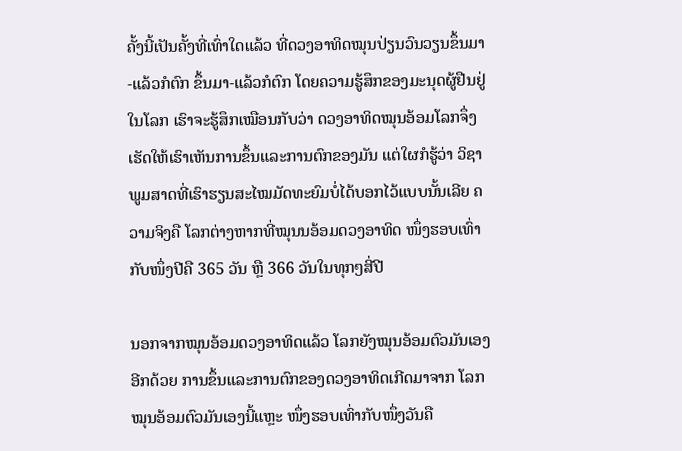ຄັ້ງນີ້ເປັນຄັ້ງທີ່ເທົ່າໃດແລ້ວ ທີ່ດວງອາທິດໝຸນປ່ຽນວົນວຽນຂຶ້ນມາ-ແລ້ວກໍຕົກ ຂຶ້ນມາ-ແລ້ວກໍຕົກ ໂດຍຄວາມຮູ້ສຶກຂອງມະນຸດຜູ້ຢືນຢູ່ໃນໂລກ ເຮົາຈະຮູ້ສຶກເໝືອນກັບວ່າ ດວງອາທິດໝຸນອ້ອມໂລກຈຶ່ງເຮັດໃຫ້ເຮົາເຫັນການຂຶ້ນແລະການຕົກຂອງມັນ ແຕ່ໃຜກໍຮູ້ວ່າ ວິຊາພູມສາດທີ່ເຮົາຮຽນສະໄໝມັດທະຍົມບໍ່ໄດ້ບອກໄວ້ແບບນັ້ນເລີຍ ຄວາມຈິງຄື ໂລກຕ່າງຫາກທີ່ໝຸນນອ້ອມດວງອາທິດ ໜຶ່ງຮອບເທົ່າກັບໜຶ່ງປີຄື 365 ວັນ ຫຼື 366 ວັນໃນທຸກໆສີ່ປີ

ນອກຈາກໝຸນອ້ອມດວງອາທິດແລ້ວ ໂລກຍັງໝຸນອ້ອມຕົວມັນເອງອີກດ້ວຍ ການຂຶ້ນແລະການຕົກຂອງດວງອາທິດເກີດມາຈາກ ໂລກໝຸນອ້ອມຕົວມັນເອງນີ້ແຫຼະ ໜຶ່ງຮອບເທົ່າກັບໜຶ່ງວັນຄື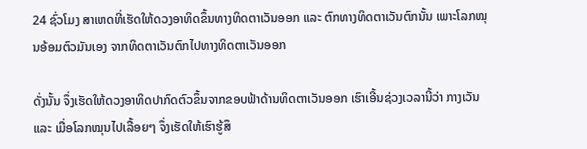24 ຊົ່ວໂມງ ສາເຫດທີ່ເຮັດໃຫ້ດວງອາທິດຂຶ້ນທາງທິດຕາເວັນອອກ ແລະ ຕົກທາງທິດຕາເວັນຕົກນັ້ນ ເພາະໂລກໝຸນອ້ອມຕົວມັນເອງ ຈາກທິດຕາເວັນຕົກໄປທາງທິດຕາເວັນອອກ

ດັ່ງນັ້ນ ຈຶ່ງເຮັດໃຫ້ດວງອາທິດປາກົດຕົວຂຶ້ນຈາກຂອບຟ້າດ້ານທິດຕາເວັນອອກ ເຮົາເອີ້ນຊ່ວງເວລານີ້ວ່າ ກາງເວັນ ແລະ ເມື່ອໂລກໝຸນໄປເລື້ອຍໆ ຈຶ່ງເຮັດໃຫ້ເຮົາຮູ້ສຶ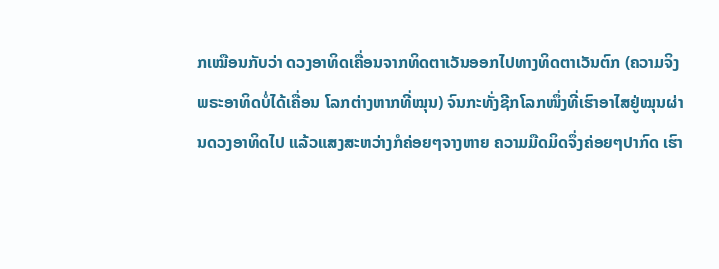ກເໝືອນກັບວ່າ ດວງອາທິດເຄື່ອນຈາກທິດຕາເວັນອອກໄປທາງທິດຕາເວັນຕົກ (ຄວາມຈິງພຣະອາທິດບໍ່ໄດ້ເຄື່ອນ ໂລກຕ່າງຫາກທີ່ໝຸນ) ຈົນກະທັ່ງຊີກໂລກໜຶ່ງທີ່ເຮົາອາໄສຢູ່ໝຸນຜ່ານດວງອາທິດໄປ ແລ້ວແສງສະຫວ່າງກໍຄ່ອຍໆຈາງຫາຍ ຄວາມມືດມິດຈຶ່ງຄ່ອຍໆປາກົດ ເຮົາ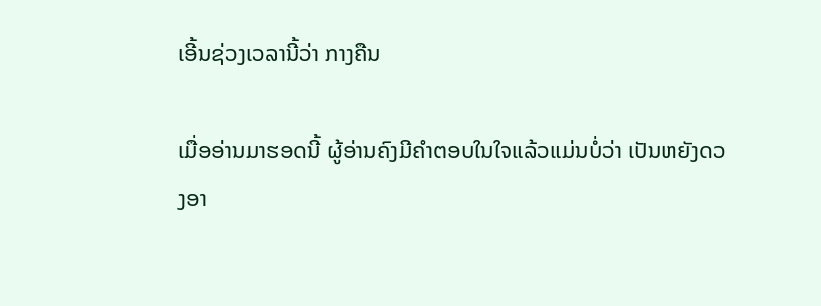ເອີ້ນຊ່ວງເວລານີ້ວ່າ ກາງຄືນ

ເມື່ອອ່ານມາຮອດນີ້ ຜູ້ອ່ານຄົງມີຄຳຕອບໃນໃຈແລ້ວແມ່ນບໍ່ວ່າ ເປັນຫຍັງດວງອາ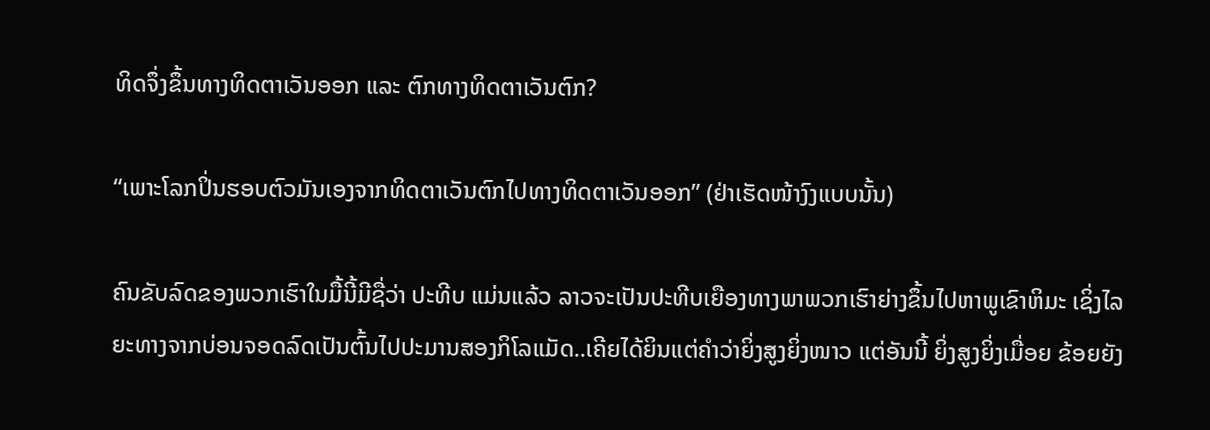ທິດຈຶ່ງຂຶ້ນທາງທິດຕາເວັນອອກ ແລະ ຕົກທາງທິດຕາເວັນຕົກ?

“ເພາະໂລກປິ່ນຮອບຕົວມັນເອງຈາກທິດຕາເວັນຕົກໄປທາງທິດຕາເວັນອອກ” (ຢ່າເຮັດໜ້າງົງແບບນັ້ນ)

ຄົນຂັບລົດຂອງພວກເຮົາໃນມື້ນີ້ມີຊື່ວ່າ ປະທີບ ແມ່ນແລ້ວ ລາວຈະເປັນປະທີບເຍືອງທາງພາພວກເຮົາຍ່າງຂຶ້ນໄປຫາພູເຂົາຫິມະ ເຊິ່ງໄລຍະທາງຈາກບ່ອນຈອດລົດເປັນຕົ້ນໄປປະມານສອງກິໂລແມັດ..ເຄີຍໄດ້ຍິນແຕ່ຄຳວ່າຍິ່ງສູງຍິ່ງໜາວ ແຕ່ອັນນີ້ ຍິ່ງສູງຍິ່ງເມື່ອຍ ຂ້ອຍຍັງ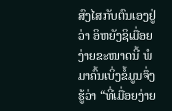ສົງໄສກັບຕົນເອງຢູ່ວ່າ ອິຫຍັງຊິເມື່ອຍງ່າຍຂະໜາດນີ້ ພໍມາຄົ້ນເບິ່ງຂໍ້ມູນຈຶ່ງຮູ້ວ່າ “ທີ່ເມື່ອຍງ່າຍ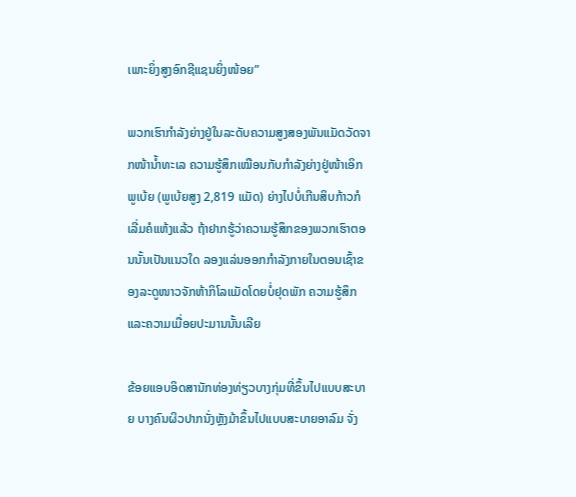ເພາະຍິ່ງສູງອົກຊີແຊນຍິ່ງໜ້ອຍ”

ພວກເຮົາກຳລັງຍ່າງຢູ່ໃນລະດັບຄວາມສູງສອງພັນແມັດວັດຈາກໜ້ານ້ຳທະເລ ຄວາມຮູ້ສຶກເໝືອນກັບກຳລັງຍ່າງຢູ່ໜ້າເອິກພູເບ້ຍ (ພູເບ້ຍສູງ 2,819 ແມັດ) ຍ່າງໄປບໍ່ເກີນສິບກ້າວກໍເລີ່ມຄໍແຫ້ງແລ້ວ ຖ້າຢາກຮູ້ວ່າຄວາມຮູ້ສຶກຂອງພວກເຮົາຕອນນັ້ນເປັນແນວໃດ ລອງແລ່ນອອກກຳລັງກາຍໃນຕອນເຊົ້າຂອງລະດູໜາວຈັກຫ້າກິໂລແມັດໂດຍບໍ່ຢຸດພັກ ຄວາມຮູ້ສຶກແລະຄວາມເມື່ອຍປະມານນັ້ນເລີຍ

ຂ້ອຍແອບອິດສານັກທ່ອງທ່ຽວບາງກຸ່ມທີ່ຂຶ້ນໄປແບບສະບາຍ ບາງຄົນຜິວປາກນັ່ງຫຼັງມ້າຂຶ້ນໄປແບບສະບາຍອາລົມ ຈັ່ງ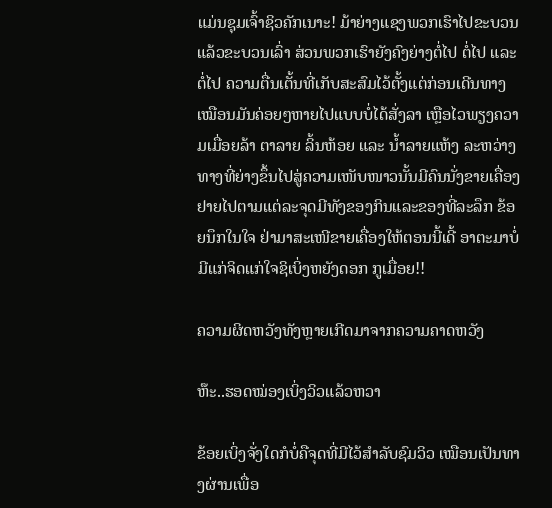ແມ່ນຊຸມເຈົ້າຊິວຄັກເນາະ! ມ້າຍ່າງແຊງພວກເຮົາໄປຂະບວນແລ້ວຂະບວນເລົ່າ ສ່ວນພວກເຮົາຍັງຄົງຍ່າງຕໍ່ໄປ ຕໍ່ໄປ ແລະ ຕໍ່ໄປ ຄວາມຕື່ນເຕັ້ນທີ່ເກັບສະສົມໄວ້ຕັ້ງແຕ່ກ່ອນເດີນທາງເໝືອນມັນຄ່ອຍໆຫາຍໄປແບບບໍ່ໄດ້ສັ່ງລາ ເຫຼືອໄວພຽງຄວາມເມື່ອຍລ້າ ຕາລາຍ ລິ້ນຫ້ອຍ ແລະ ນ້ຳລາຍແຫ້ງ ລະຫວ່າງທາງທີ່ຍ່າງຂຶ້ນໄປສູ່ຄວາມເໜັບໜາວນັ້ນມີຄົນນັ່ງຂາຍເຄື່ອງຢາຍໄປຕາມແຕ່ລະຈຸດມີທັງຂອງກິນແລະຂອງທີ່ລະລຶກ ຂ້ອຍນຶກໃນໃຈ ຢ່າມາສະເໜີຂາຍເຄື່ອງໃຫ້ຕອນນີ້ເດີ້ ອາຕະມາບໍ່ມີແກ່ຈິດແກ່ໃຈຊິເບິ່ງຫຍັງດອກ ກູເມື່ອຍ!!

ຄວາມຜິດຫວັງທັງຫຼາຍເກີດມາຈາກຄວາມຄາດຫວັງ

ຫ໊ະ..ຮອດໝ່ອງເບິ່ງວິວແລ້ວຫວາ

ຂ້ອຍເບິ່ງຈັ່ງໃດກໍບໍ່ຄືຈຸດທີ່ມີໄວ້ສຳລັບຊົມວິວ ເໝືອນເປັນທາງຜ່ານເພື່ອ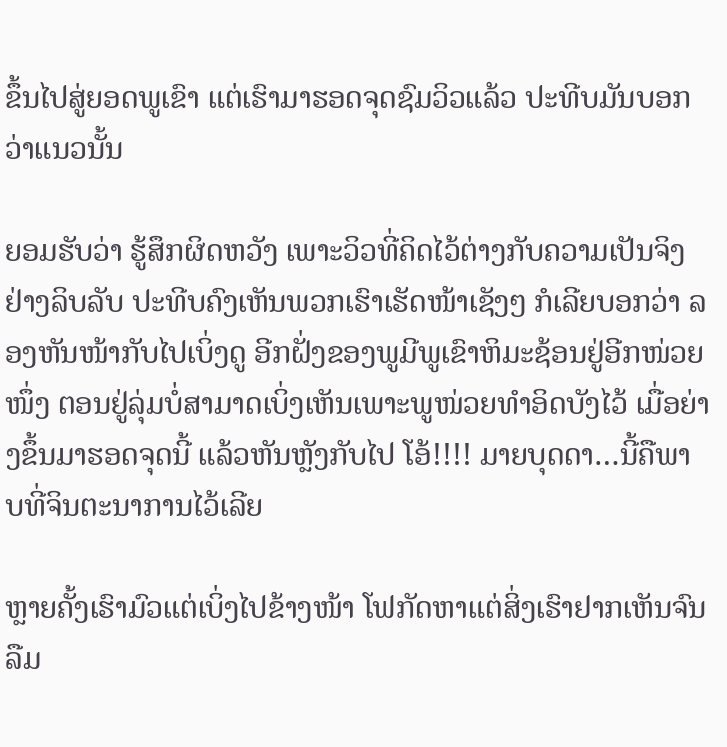ຂຶ້ນໄປສູ່ຍອດພູເຂົາ ແຕ່ເຮົາມາຮອດຈຸດຊົມວິວແລ້ວ ປະທີບມັນບອກວ່າແນວນັ້ນ

ຍອມຮັບວ່າ ຮູ້ສຶກຜິດຫວັງ ເພາະວິວທີ່ຄິດໄວ້ຕ່າງກັບຄວາມເປັນຈິງຢ່າງລິບລັບ ປະທີບຄົງເຫັນພວກເຮົາເຮັດໜ້າເຊັງໆ ກໍເລີຍບອກວ່າ ລອງຫັນໜ້າກັບໄປເບິ່ງດູ ອີກຝັ່ງຂອງພູມີພູເຂົາຫິມະຊ້ອນຢູ່ອີກໜ່ວຍໜຶ່ງ ຕອນຢູ່ລຸ່ມບໍ່ສາມາດເບິ່ງເຫັນເພາະພູໜ່ວຍທຳອິດບັງໄວ້ ເມື່ອຍ່າງຂຶ້ນມາຮອດຈຸດນີ້ ແລ້ວຫັນຫຼັງກັບໄປ ໂອ້!!!! ມາຍບຸດດາ…ນີ້ຄືພາບທີ່ຈິນຕະນາການໄວ້ເລີຍ

ຫຼາຍຄັ້ງເຮົາມົວແຕ່ເບິ່ງໄປຂ້າງໜ້າ ໂຟກັດຫາແຕ່ສິ່ງເຮົາຢາກເຫັນຈົນລືມ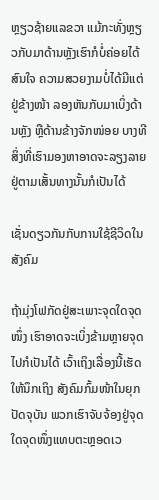ຫຼຽວຊ້າຍແລຂວາ ແມ້ກະທັ່ງຫຼຽວກັບມາດ້ານຫຼັງເຮົາກໍບໍ່ຄ່ອຍໄດ້ສົນໃຈ ຄວາມສວຍງາມບໍ່ໄດ້ມີແຕ່ຢູ່ຂ້າງໜ້າ ລອງຫັນກັບມາເບິ່ງດ້ານຫຼັງ ຫຼືດ້ານຂ້າງຈັກໜ່ອຍ ບາງທີ ສິ່ງທີ່ເຮົາມອງຫາອາດຈະລຽງລາຍຢູ່ຕາມເສັ້ນທາງນັ້ນກໍເປັນໄດ້

ເຊັ່ນດຽວກັນກັບການໃຊ້ຊີວິດໃນສັງຄົມ

ຖ້າມຸ່ງໂຟກັດຢູ່ສະເພາະຈຸດໃດຈຸດໜຶ່ງ ເຮົາອາດຈະເບິ່ງຂ້າມຫຼາຍຈຸດໄປກໍເປັນໄດ້ ເວົ້າເຖິງເລື່ອງນີ້ເຮັດໃຫ້ນຶກເຖິງ ສັງຄົມກົ້ມໜ້າໃນຍຸກປັດຈຸບັນ ພວກເຮົາຈັບຈ້ອງຢູ່ຈຸດໃດຈຸດໜຶ່ງແທບຕະຫຼອດເວ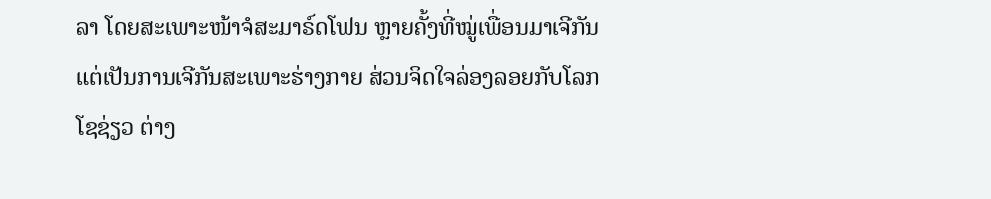ລາ ໂດຍສະເພາະໜ້າຈໍສະມາຣ໌ດໂຟນ ຫຼາຍຄັ້ງທີ່ໝູ່ເພື່ອນມາເຈີກັນ ແຕ່ເປັນການເຈີກັນສະເພາະຮ່າງກາຍ ສ່ວນຈິດໃຈລ່ອງລອຍກັບໂລກໂຊຊ່ຽວ ຕ່າງ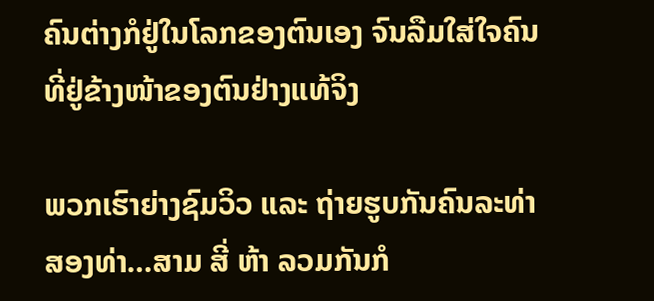ຄົນຕ່າງກໍຢູ່ໃນໂລກຂອງຕົນເອງ ຈົນລືມໃສ່ໃຈຄົນທີ່ຢູ່ຂ້າງໜ້າຂອງຕົນຢ່າງແທ້ຈິງ

ພວກເຮົາຍ່າງຊົມວິວ ແລະ ຖ່າຍຮູບກັນຄົນລະທ່າສອງທ່າ…ສາມ ສີ່ ຫ້າ ລວມກັນກໍ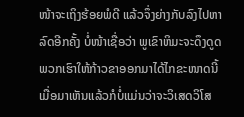ໜ້າຈະເຖິງຮ້ອຍພໍດີ ແລ້ວຈຶ່ງຍ່າງກັບລົງໄປຫາລົດອີກຄັ້ງ ບໍ່ໜ້າເຊື່ອວ່າ ພູເຂົາຫິມະຈະດຶງດູດພວກເຮົາໃຫ້ກ້າວຂາອອກມາໄດ້ໄກຂະໜາດນີ້ ເມື່ອມາເຫັນແລ້ວກໍບໍ່ແມ່ນວ່າຈະວິເສດວິໂສ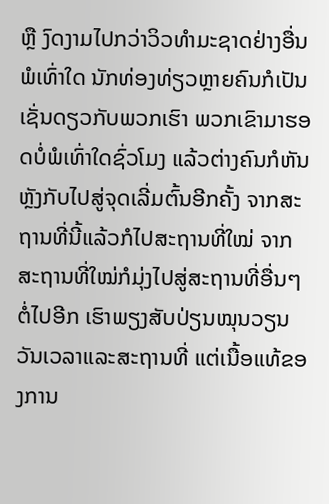ຫຼື ງົດງາມໄປກວ່າວິວທຳມະຊາດຢ່າງອື່ນພໍເທົ່າໃດ ນັກທ່ອງທ່ຽວຫຼາຍຄົນກໍເປັນເຊັ່ນດຽວກັບພວກເຮົາ ພວກເຂົາມາຮອດບໍ່ພໍເທົ່າໃດຊົ່ວໂມງ ແລ້ວຕ່າງຄົນກໍຫັນຫຼັງກັບໄປສູ່ຈຸດເລີ່ມຕົ້ນອີກຄັ້ງ ຈາກສະຖານທີ່ນີ້ແລ້ວກໍໄປສະຖານທີ່ໃໝ່ ຈາກສະຖານທີ່ໃໝ່ກໍມຸ່ງໄປສູ່ສະຖານທີ່ອື່ນໆຕໍ່ໄປອີກ ເຮົາພຽງສັບປ່ຽນໝຸນວຽນວັນເວລາແລະສະຖານທີ່ ແຕ່ເນື້ອແທ້ຂອງການ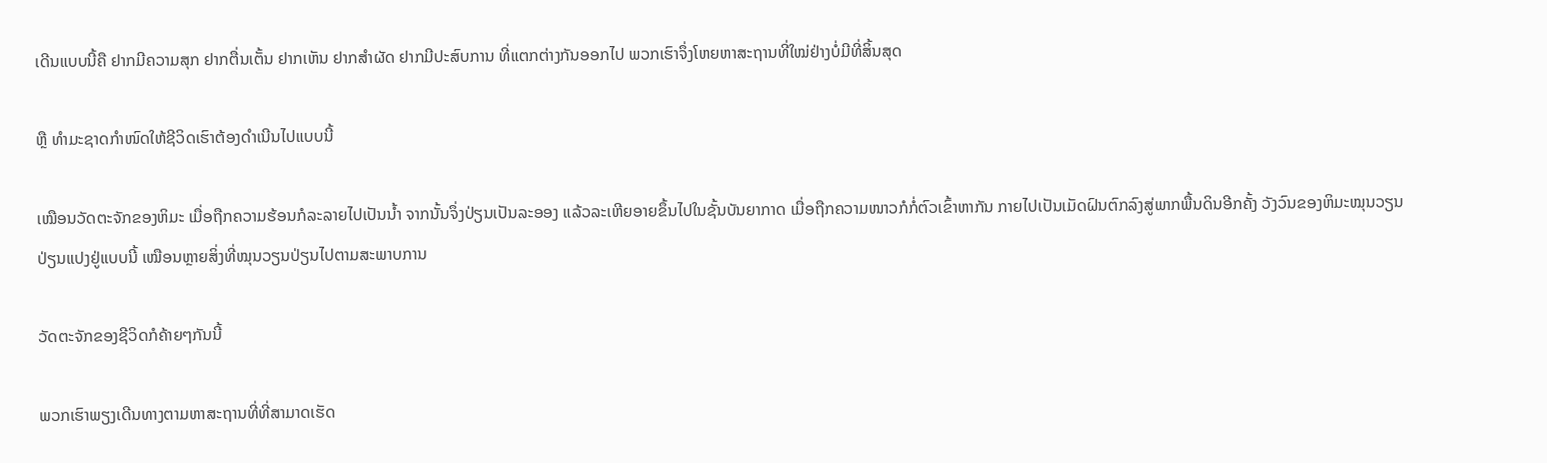ເດີນແບບນີ້ຄື ຢາກມີຄວາມສຸກ ຢາກຕື່ນເຕັ້ນ ຢາກເຫັນ ຢາກສຳຜັດ ຢາກມີປະສົບການ ທີ່ແຕກຕ່າງກັນອອກໄປ ພວກເຮົາຈຶ່ງໂຫຍຫາສະຖານທີ່ໃໝ່ຢ່າງບໍ່ມີທີ່ສິ້ນສຸດ

ຫຼື ທຳມະຊາດກຳໜົດໃຫ້ຊີວິດເຮົາຕ້ອງດຳເນີນໄປແບບນີ້

ເໝືອນວັດຕະຈັກຂອງຫິມະ ເມື່ອຖືກຄວາມຮ້ອນກໍລະລາຍໄປເປັນນ້ຳ ຈາກນັ້ນຈຶ່ງປ່ຽນເປັນລະອອງ ແລ້ວລະເຫີຍອາຍຂຶ້ນໄປໃນຊັ້ນບັນຍາກາດ ເມື່ອຖືກຄວາມໜາວກໍກໍ່ຕົວເຂົ້າຫາກັນ ກາຍໄປເປັນເມັດຝົນຕົກລົງສູ່ພາກພື້ນດິນອີກຄັ້ງ ວັງວົນຂອງຫິມະໝຸນວຽນປ່ຽນແປງຢູ່ແບບນີ້ ເໝືອນຫຼາຍສິ່ງທີ່ໝຸນວຽນປ່ຽນໄປຕາມສະພາບການ

ວັດຕະຈັກຂອງຊີວິດກໍຄ້າຍໆກັນນີ້

ພວກເຮົາພຽງເດີນທາງຕາມຫາສະຖານທີ່ທີ່ສາມາດເຮັດ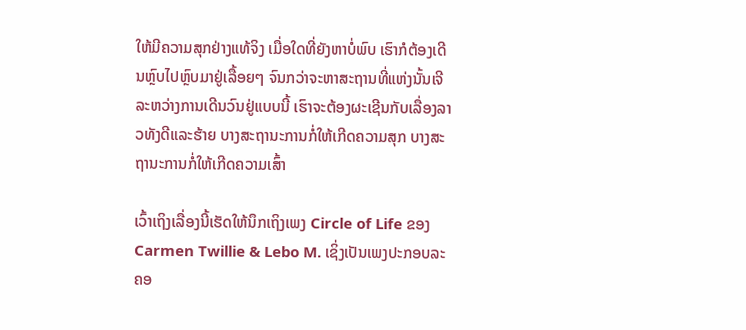ໃຫ້ມີຄວາມສຸກຢ່າງແທ້ຈິງ ເມື່ອໃດທີ່ຍັງຫາບໍ່ພົບ ເຮົາກໍຕ້ອງເດີນຫຼົບໄປຫຼົບມາຢູ່ເລື້ອຍໆ ຈົນກວ່າຈະຫາສະຖານທີ່ແຫ່ງນັ້ນເຈີ ລະຫວ່າງການເດີນວົນຢູ່ແບບນີ້ ເຮົາຈະຕ້ອງຜະເຊີນກັບເລື່ອງລາວທັງດີແລະຮ້າຍ ບາງສະຖານະການກໍ່ໃຫ້ເກີດຄວາມສຸກ ບາງສະຖານະການກໍ່ໃຫ້ເກີດຄວາມເສົ້າ

ເວົ້າເຖິງເລື່ອງນີ້ເຮັດໃຫ້ນຶກເຖິງເພງ Circle of Life ຂອງ Carmen Twillie & Lebo M. ເຊິ່ງເປັນເພງປະກອບລະຄອ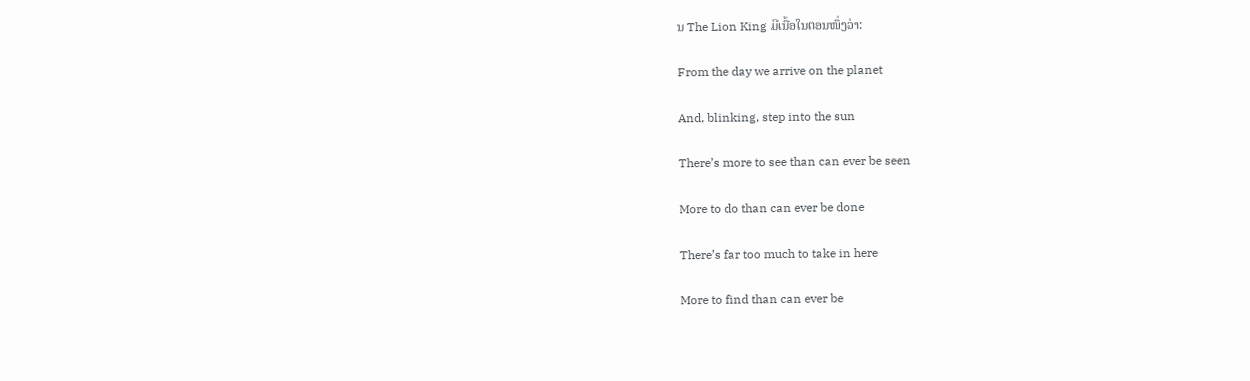ນ The Lion King ມີເນື້ອໃນຕອນໜຶ່ງວ່າ:

From the day we arrive on the planet

And, blinking, step into the sun

There’s more to see than can ever be seen

More to do than can ever be done

There’s far too much to take in here

More to find than can ever be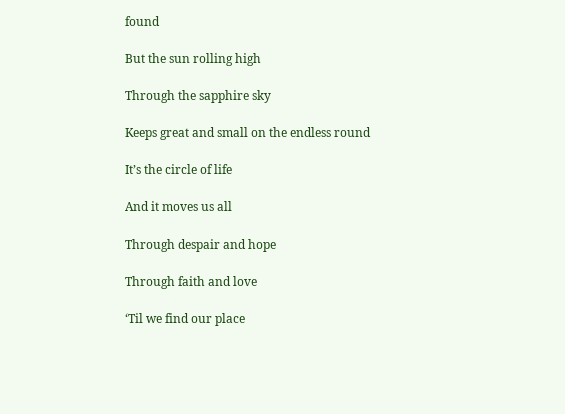found

But the sun rolling high

Through the sapphire sky

Keeps great and small on the endless round

It’s the circle of life

And it moves us all

Through despair and hope

Through faith and love

‘Til we find our place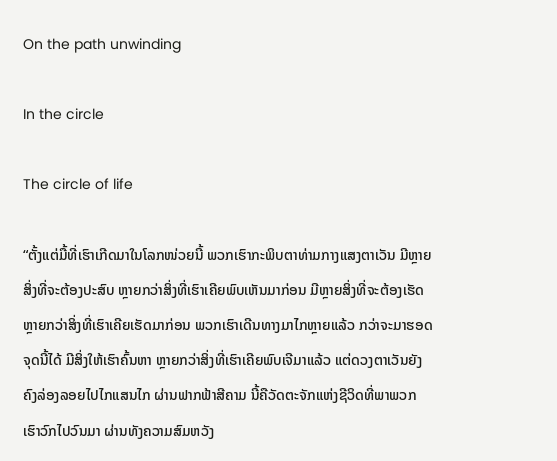On the path unwinding

In the circle

The circle of life

“ຕັ້ງແຕ່ມື້ທີ່ເຮົາເກີດມາໃນໂລກໜ່ວຍນີ້ ພວກເຮົາກະພິບຕາທ່າມກາງແສງຕາເວັນ ມີຫຼາຍສິ່ງທີ່ຈະຕ້ອງປະສົບ ຫຼາຍກວ່າສິ່ງທີ່ເຮົາເຄີຍພົບເຫັນມາກ່ອນ ມີຫຼາຍສິ່ງທີ່ຈະຕ້ອງເຮັດ ຫຼາຍກວ່າສິ່ງທີ່ເຮົາເຄີຍເຮັດມາກ່ອນ ພວກເຮົາເດີນທາງມາໄກຫຼາຍແລ້ວ ກວ່າຈະມາຮອດຈຸດນີ້ໄດ້ ມີສິ່ງໃຫ້ເຮົາຄົ້ນຫາ ຫຼາຍກວ່າສິ່ງທີ່ເຮົາເຄີຍພົບເຈີມາແລ້ວ ແຕ່ດວງຕາເວັນຍັງຄົງລ່ອງລອຍໄປໄກແສນໄກ ຜ່ານຟາກຟ້າສີຄາມ ນີ້ຄືວັດຕະຈັກແຫ່ງຊີວິດທີ່ພາພວກເຮົາວົກໄປວົນມາ ຜ່ານທັງຄວາມສົມຫວັງ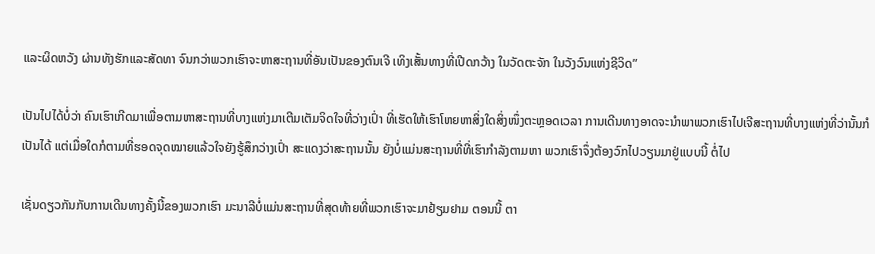ແລະຜິດຫວັງ ຜ່ານທັງຮັກແລະສັດທາ ຈົນກວ່າພວກເຮົາຈະຫາສະຖານທີ່ອັນເປັນຂອງຕົນເຈີ ເທິງເສັ້ນທາງທີ່ເປີດກວ້າງ ໃນວັດຕະຈັກ ໃນວັງວົນແຫ່ງຊີວິດ”

ເປັນໄປໄດ້ບໍ່ວ່າ ຄົນເຮົາເກີດມາເພື່ອຕາມຫາສະຖານທີ່ບາງແຫ່ງມາເຕີມເຕັມຈິດໃຈທີ່ວ່າງເປົ່າ ທີ່ເຮັດໃຫ້ເຮົາໂຫຍຫາສິ່ງໃດສິ່ງໜຶ່ງຕະຫຼອດເວລາ ການເດີນທາງອາດຈະນຳພາພວກເຮົາໄປເຈີສະຖານທີ່ບາງແຫ່ງທີ່ວ່ານັ້ນກໍເປັນໄດ້ ແຕ່ເມື່ອໃດກໍຕາມທີ່ຮອດຈຸດໝາຍແລ້ວໃຈຍັງຮູ້ສຶກວ່າງເປົ່າ ສະແດງວ່າສະຖານນັ້ນ ຍັງບໍ່ແມ່ນສະຖານທີ່ທີ່ເຮົາກຳລັງຕາມຫາ ພວກເຮົາຈຶ່ງຕ້ອງວົກໄປວຽນມາຢູ່ແບບນີ້ ຕໍ່ໄປ

ເຊັ່ນດຽວກັນກັບການເດີນທາງຄັ້ງນີ້ຂອງພວກເຮົາ ມະນາລີບໍ່ແມ່ນສະຖານທີ່ສຸດທ້າຍທີ່ພວກເຮົາຈະມາຢ້ຽມຢາມ ຕອນນີ້ ຕາ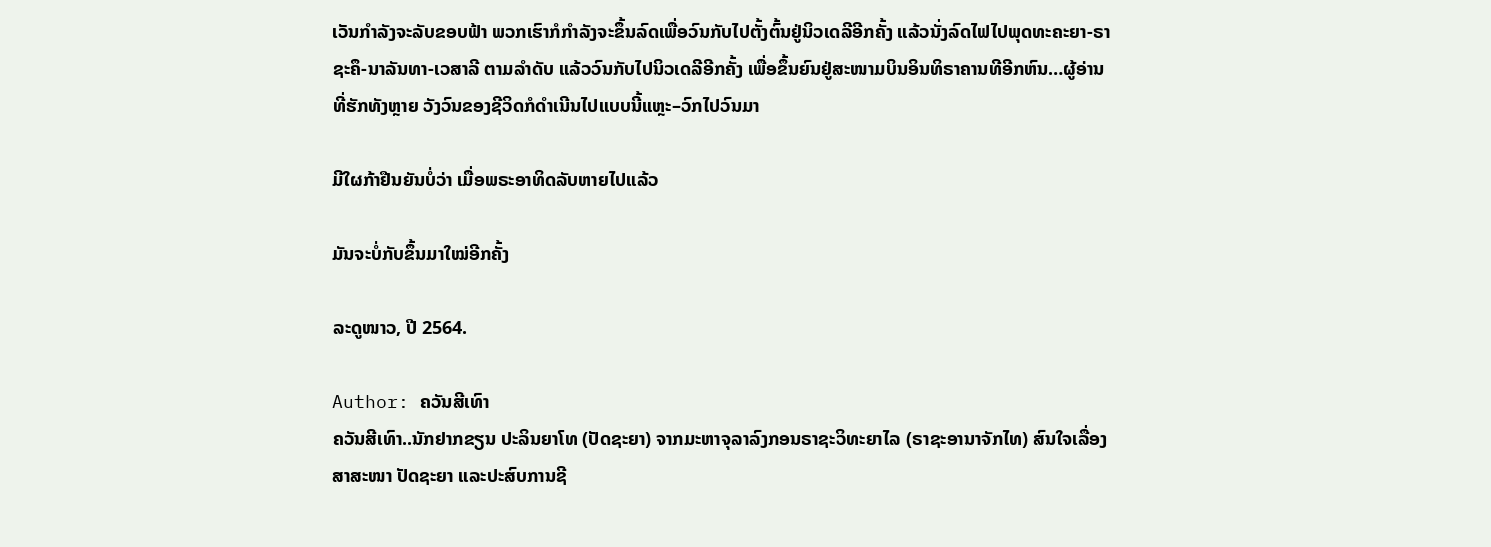ເວັນກຳລັງຈະລັບຂອບຟ້າ ພວກເຮົາກໍກຳລັງຈະຂຶ້ນລົດເພື່ອວົນກັບໄປຕັ້ງຕົ້ນຢູ່ນິວເດລີອີກຄັ້ງ ແລ້ວນັ່ງລົດໄຟໄປພຸດທະຄະຍາ-ຣາຊະຄຶ-ນາລັນທາ-ເວສາລີ ຕາມລຳດັບ ແລ້ວວົນກັບໄປນິວເດລີອີກຄັ້ງ ເພື່ອຂຶ້ນຍົນຢູ່ສະໜາມບິນອິນທິຣາຄານທີອີກຫົນ…ຜູ້ອ່ານທີ່ຮັກທັງຫຼາຍ ວັງວົນຂອງຊີວິດກໍດຳເນີນໄປແບບນີ້ແຫຼະ–ວົກໄປວົນມາ

ມີໃຜກ້າຢືນຍັນບໍ່ວ່າ ເມື່ອພຣະອາທິດລັບຫາຍໄປແລ້ວ

ມັນຈະບໍ່ກັບຂຶ້ນມາໃໝ່ອີກຄັ້ງ

ລະດູໜາວ, ປີ 2564.

Author: ຄວັນສີເທົາ
ຄວັນສີເທົາ..ນັກຢາກຂຽນ ປະລິນຍາໂທ (ປັດຊະຍາ) ຈາກມະຫາຈຸລາລົງກອນຣາຊະວິທະຍາໄລ (ຣາຊະອານາຈັກໄທ) ສົນໃຈເລື່ອງ ສາສະໜາ ປັດຊະຍາ ແລະປະສົບການຊີ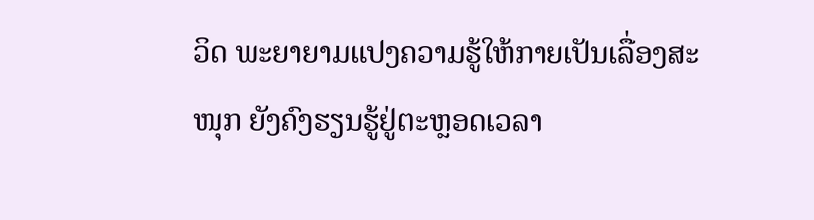ວິດ ພະຍາຍາມແປງຄວາມຮູ້ໃຫ້ກາຍເປັນເລື່ອງສະໜຸກ ຍັງຄົງຮຽນຮູ້ຢູ່ຕະຫຼອດເວລາ